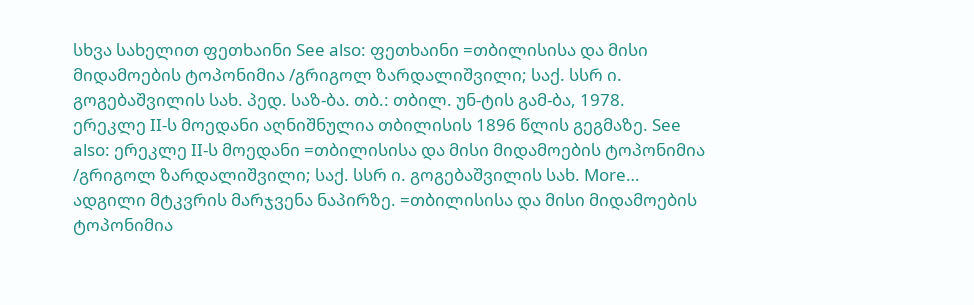სხვა სახელით ფეთხაინი See also: ფეთხაინი =თბილისისა და მისი მიდამოების ტოპონიმია /გრიგოლ ზარდალიშვილი; საქ. სსრ ი. გოგებაშვილის სახ. პედ. საზ-ბა. თბ.: თბილ. უნ-ტის გამ-ბა, 1978.
ერეკლე II-ს მოედანი აღნიშნულია თბილისის 1896 წლის გეგმაზე. See also: ერეკლე II-ს მოედანი =თბილისისა და მისი მიდამოების ტოპონიმია /გრიგოლ ზარდალიშვილი; საქ. სსრ ი. გოგებაშვილის სახ. More…
ადგილი მტკვრის მარჯვენა ნაპირზე. =თბილისისა და მისი მიდამოების ტოპონიმია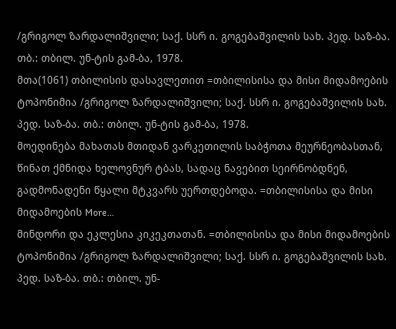/გრიგოლ ზარდალიშვილი; საქ. სსრ ი. გოგებაშვილის სახ. პედ. საზ-ბა. თბ.: თბილ. უნ-ტის გამ-ბა, 1978.
მთა(1061) თბილისის დასავლეთით =თბილისისა და მისი მიდამოების ტოპონიმია /გრიგოლ ზარდალიშვილი; საქ. სსრ ი. გოგებაშვილის სახ. პედ. საზ-ბა. თბ.: თბილ. უნ-ტის გამ-ბა, 1978.
მოედინება მახათას მთიდან ვარკეთილის საბჭოთა მეურნეობასთან, წინათ ქმნიდა ხელოვნურ ტბას, სადაც ნავებით სეირნობდნენ, გადმონადენი წყალი მტკვარს უერთდებოდა. =თბილისისა და მისი მიდამოების More…
მინდორი და ეკლესია კიკეკთათან. =თბილისისა და მისი მიდამოების ტოპონიმია /გრიგოლ ზარდალიშვილი; საქ. სსრ ი. გოგებაშვილის სახ. პედ. საზ-ბა. თბ.: თბილ. უნ-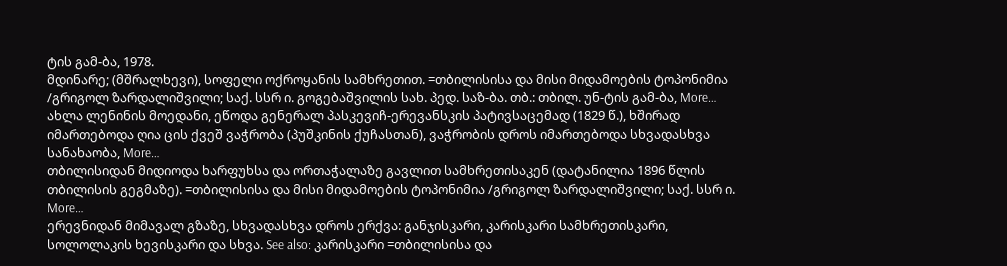ტის გამ-ბა, 1978.
მდინარე; (მშრალხევი), სოფელი ოქროყანის სამხრეთით. =თბილისისა და მისი მიდამოების ტოპონიმია /გრიგოლ ზარდალიშვილი; საქ. სსრ ი. გოგებაშვილის სახ. პედ. საზ-ბა. თბ.: თბილ. უნ-ტის გამ-ბა, More…
ახლა ლენინის მოედანი, ეწოდა გენერალ პასკევიჩ-ერევანსკის პატივსაცემად (1829 წ.), ხშირად იმართებოდა ღია ცის ქვეშ ვაჭრობა (პუშკინის ქუჩასთან), ვაჭრობის დროს იმართებოდა სხვადასხვა სანახაობა, More…
თბილისიდან მიდიოდა ხარფუხსა და ორთაჭალაზე გავლით სამხრეთისაკენ (დატანილია 1896 წლის თბილისის გეგმაზე). =თბილისისა და მისი მიდამოების ტოპონიმია /გრიგოლ ზარდალიშვილი; საქ. სსრ ი. More…
ერევნიდან მიმავალ გზაზე, სხვადასხვა დროს ერქვა: განჯისკარი, კარისკარი სამხრეთისკარი, სოლოლაკის ხევისკარი და სხვა. See also: კარისკარი =თბილისისა და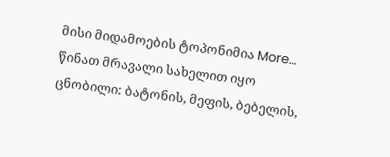მისი მიდამოების ტოპონიმია More…
წინათ მრავალი სახელით იყო ცნობილი: ბატონის, მეფის, ბებელის,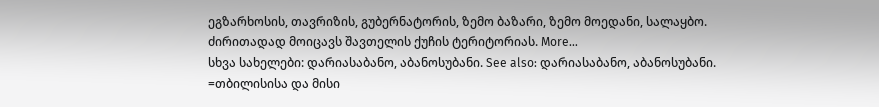ეგზარხოსის, თავრიზის, გუბერნატორის, ზემო ბაზარი, ზემო მოედანი, სალაყბო. ძირითადად მოიცავს შავთელის ქუჩის ტერიტორიას. More…
სხვა სახელები: დარიასაბანო, აბანოსუბანი. See also: დარიასაბანო, აბანოსუბანი. =თბილისისა და მისი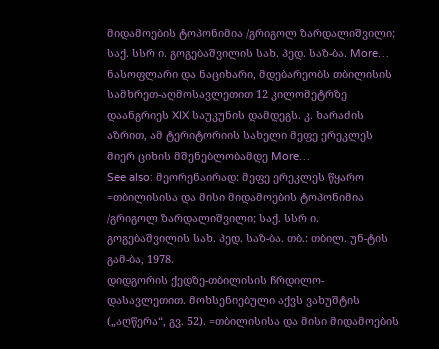მიდამოების ტოპონიმია /გრიგოლ ზარდალიშვილი; საქ. სსრ ი. გოგებაშვილის სახ. პედ. საზ-ბა. More…
ნასოფლარი და ნაციხარი, მდებარეობს თბილისის სამხრეთ-აღმოსავლეთით 12 კილომეტრზე დაანგრიეს XIX საუკუნის დამდეგს. კ. ხარაძის აზრით, ამ ტერიტორიის სახელი მეფე ერეკლეს მიერ ციხის მშენებლობამდე More…
See also: მეორენაირად: მეფე ერეკლეს წყარო =თბილისისა და მისი მიდამოების ტოპონიმია /გრიგოლ ზარდალიშვილი; საქ. სსრ ი. გოგებაშვილის სახ. პედ. საზ-ბა. თბ.: თბილ. უნ-ტის გამ-ბა, 1978.
დიდგორის ქედზე-თბილისის ჩრდილო-დასავლეთით. მოხსენიებული აქვს ვახუშტის („აღწერა“, გვ. 52). =თბილისისა და მისი მიდამოების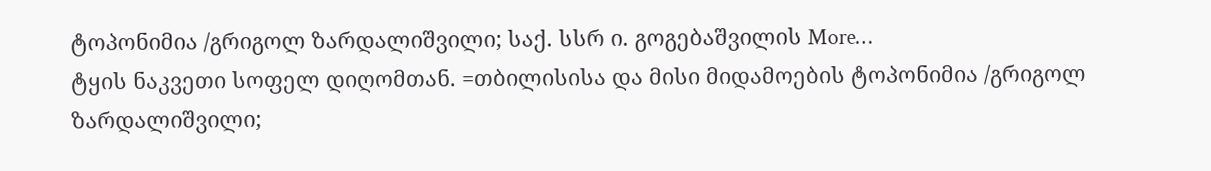ტოპონიმია /გრიგოლ ზარდალიშვილი; საქ. სსრ ი. გოგებაშვილის More…
ტყის ნაკვეთი სოფელ დიღომთან. =თბილისისა და მისი მიდამოების ტოპონიმია /გრიგოლ ზარდალიშვილი;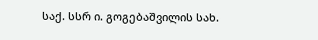საქ. სსრ ი. გოგებაშვილის სახ.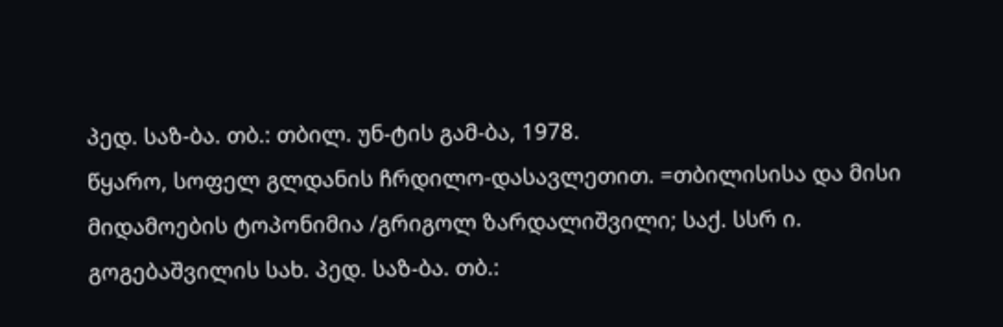პედ. საზ-ბა. თბ.: თბილ. უნ-ტის გამ-ბა, 1978.
წყარო, სოფელ გლდანის ჩრდილო-დასავლეთით. =თბილისისა და მისი მიდამოების ტოპონიმია /გრიგოლ ზარდალიშვილი; საქ. სსრ ი. გოგებაშვილის სახ. პედ. საზ-ბა. თბ.: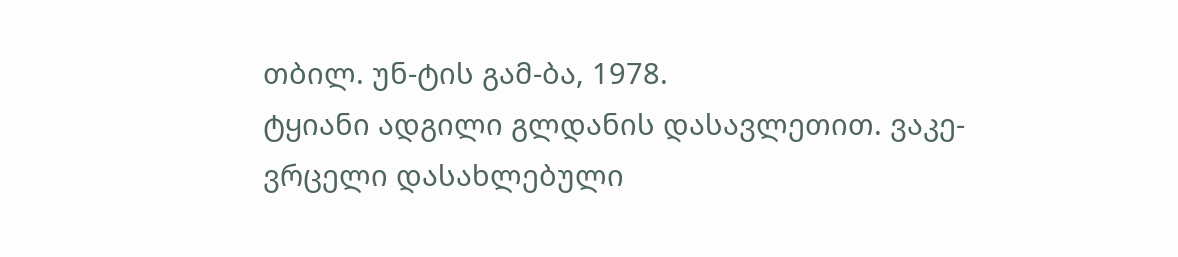თბილ. უნ-ტის გამ-ბა, 1978.
ტყიანი ადგილი გლდანის დასავლეთით. ვაკე-ვრცელი დასახლებული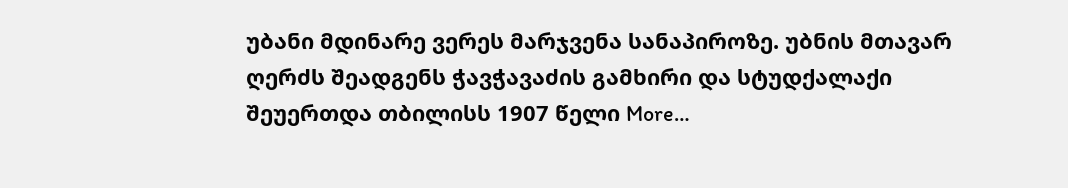უბანი მდინარე ვერეს მარჯვენა სანაპიროზე. უბნის მთავარ ღერძს შეადგენს ჭავჭავაძის გამხირი და სტუდქალაქი შეუერთდა თბილისს 1907 წელი More…